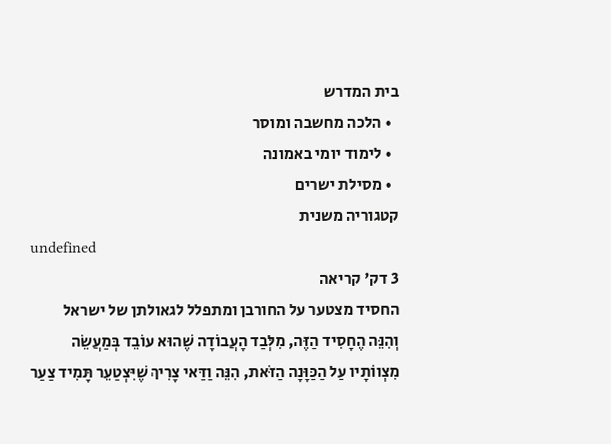בית המדרש
  • הלכה מחשבה ומוסר
  • לימוד יומי באמונה
  • מסילת ישרים
קטגוריה משנית
undefined
3 דק' קריאה
החסיד מצטער על החורבן ומתפלל לגאולתן של ישראל
וְהִנֵּה הֶחָסִיד הַזֶּה, מִלְּבַד הָעֲבוֹדָה שֶׁהוּא עוֹבֵד בְּמַעֲשֵׂה מִצְווֹתָיו עַל הַכַּוָּנָה הַזֹּאת, הִנֵּה וַדַּאי צָרִיךְ שֶׁיִּצְטַעֵר תָּמִיד צַעַר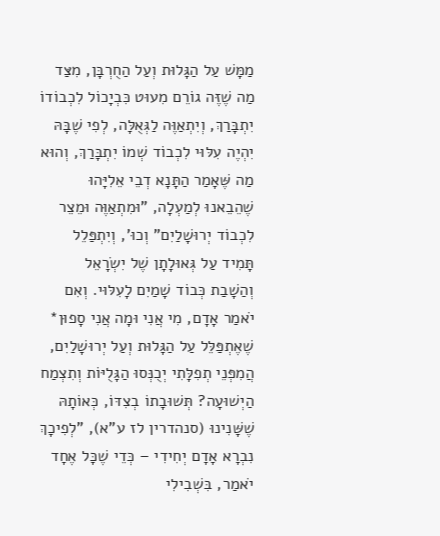מַמָּשׁ עַל הַגָּלוּת וְעַל הַחֻרְבָּן, מִצַּד מַה שֶׁזֶּה גוֹרֵם מִעוּט כִּבְיָכוֹל לִכְבוֹדוֹ יִתְבָּרַךְ, וְיִתְאַוֶּה לַגְּאֻלָּה, לְפִי שֶׁבָּהּ יִהְיֶה עִלּוּי לִכְבוֹד שְׁמוֹ יִתְבָּרַךְ, וְהוּא מַה שֶּׁאָמַר הַתָּנָא דְבֵי אֵלִיָּהוּ שֶׁהֵבֵאנוּ לְמַעְלָה, "וּמִתְאַוֶּה וּמֵצֵר לִכְבוֹד יְרוּשָׁלַיִם" וְכוּ', וְיִתְפַּלֵל תָּמִיד עַל גְּאוּלָתָן שֶׁל יִשְׂרָאֵל וְהַשָׁבַת כְּבוֹד שָׁמַיִם לָעִלּוּי. וְאִם יֹאמַר אָדָם, מִי אֲנִי וּמָה אֲנִי סָפוּן* שֶׁאֶתְפַּלֵּל עַל הַגָּלוּת וְעַל יְרוּשָׁלַיִם, הֲמִפְּנֵי תְפִלָּתִי יְכֻנְּסוּ הַגָּלֻיּוֹת וְתִצְמַח הַיְשׁוּעָה? תְּשׁוּבָתוֹ בְצִדּוֹ, כְּאוֹתָהּ שֶׁשָּׁנִינוּ (סנהדרין לז ע"א), "לְפִיכָךְ נִבְרָא אָדָם יְחִידִי – כְּדֵי שֶׁכָּל אֶחָד יֹאמַר, בִּשְׁבִילִי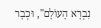נִבְרָא הָעוֹלָם", וּכְבָר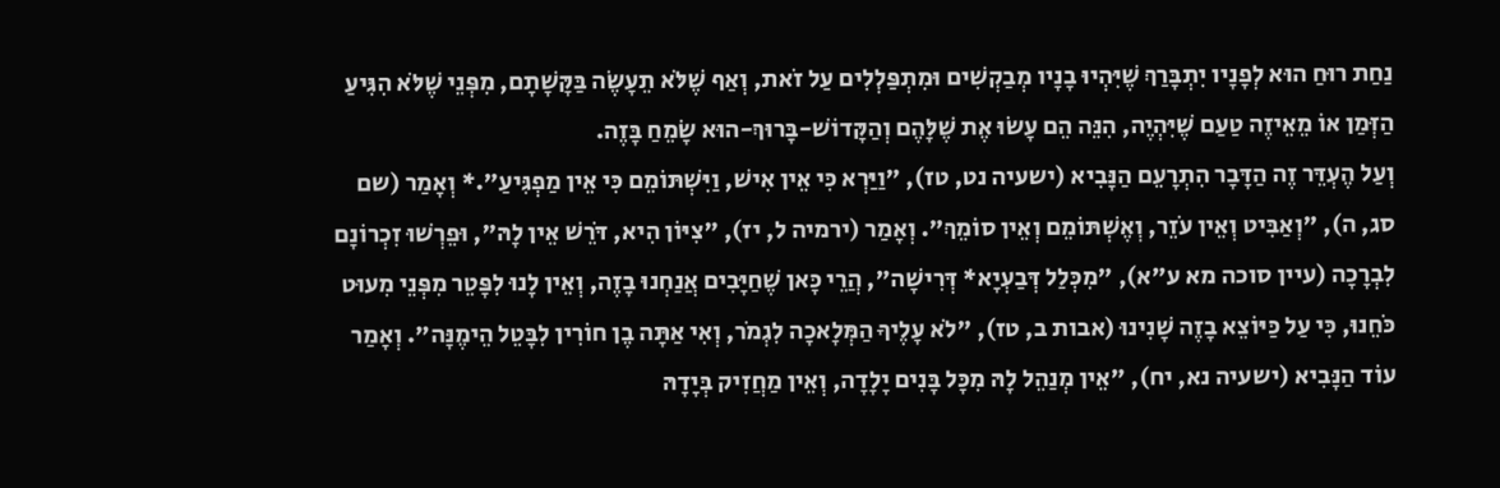נַחַת רוּחַ הוּא לְפָנָיו יִתְבָּרַךְ שֶׁיִּהְיוּ בָנָיו מְבַקְשִׁים וּמִתְפַּלְלִים עַל זֹאת, וְאַף שֶׁלֹּא תֵעָשֶׂה בַּקָּשָׁתָם, מִפְּנֵי שֶׁלֹּא הִגִּיעַ הַזְּמַן אוֹ מֵאֵיזֶה טַעַם שֶׁיִּהְיֶה, הִנֵּה הֵם עָשׂוּ אֶת שֶׁלָּהֶם וְהַקָּדוֹשׁ-בָּרוּךְ-הוּא שָׂמֵחַ בָּזֶה.
וְעַל הֶעְדֵּר זֶה הַדָּבָר הִתְרָעֵם הַנָּבִיא (ישעיה נט, טז), "וַיַּרְא כִּי אֵין אִישׁ, וַיִּשְׁתּוֹמֵם כִּי אֵין מַפְגִּיעַ".* וְאָמַר (שם סג, ה), "וְאַבִּיט וְאֵין עֹזֵר, וְאֶשְׁתּוֹמֵם וְאֵין סוֹמֵךְ". וְאָמַר (ירמיה ל, יז), "צִיּוֹן הִיא, דֹּרֵשׁ אֵין לָהּ", וּפֵרְשׁוּ זִכְרוֹנָם לִבְרָכָה (עיין סוכה מא ע"א), "מִכְּלַל דְּבַעְיָא* דְּרִישָׁה", הֲרֵי כָּאן שֶׁחַיָּבִים אֲנַחְנוּ בָזֶה, וְאֵין לָנוּ לִפָּטֵר מִפְּנֵי מִעוּט כֹּחֵנוּ, כִּי עַל כַּיּוֹצֵא בָזֶה שָׁנִינוּ (אבות ב, טז), "לֹא עָלֶיךָ הַמְּלָאכָה לִגְמֹר, וְאִי אַתָּה בֶן חוֹרִין לִבָּטֵל הֵימֶנָּה". וְאָמַר עוֹד הַנָּבִיא (ישעיה נא, יח), "אֵין מְנַהֵל לָהּ מִכָּל בָּנִים יָלָדָה, וְאֵין מַחֲזִיק בְּיָדָהּ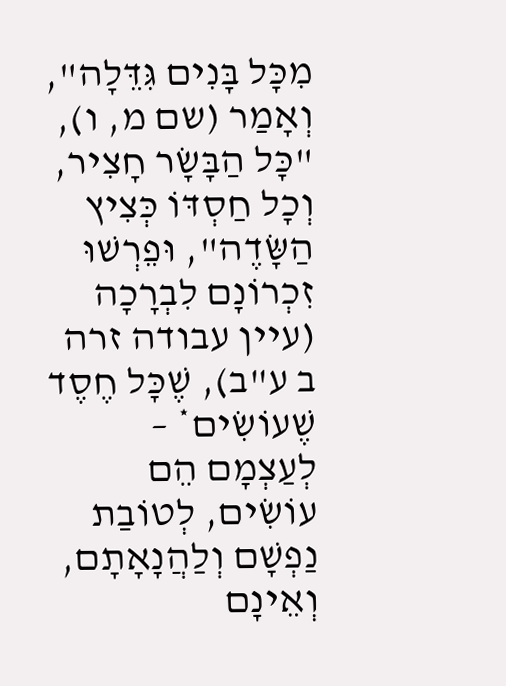מִכָּל בָּנִים גִּדֵּלָה", וְאָמַר (שם מ, ו), "כָּל הַבָּשָׂר חָצִיר, וְכָל חַסְדּוֹ כְּצִיץ הַשָּׂדֶה", וּפֵרְשׁוּ זִכְרוֹנָם לִבְרָכָה (עיין עבודה זרה ב ע"ב), שֶׁכָּל חֶסֶד שֶׁעוֹשִׂים* – לְעַצְמָם הֵם עוֹשִׂים, לְטוֹבַת נַפְשָׁם וְלַהֲנָאָתָם, וְאֵינָם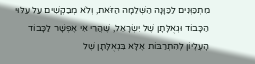מִתְכַּוְּנִים לַכַּוָּנָה הַשְּׁלֵמָה הַזֹּאת, וְלֹא מְבַקְשִׁים עַל עִלּוּי הַכָּבוֹד וּגְאֻלָּתָן שֶׁל יִשְׂרָאֵל, שֶׁהֲרֵי אִי אֶפְשָׁר לַכָּבוֹד הָעֶלְיוֹן לְהִתְרַבּוֹת אֶלָּא בִּגְאֻלָּתָן שֶׁל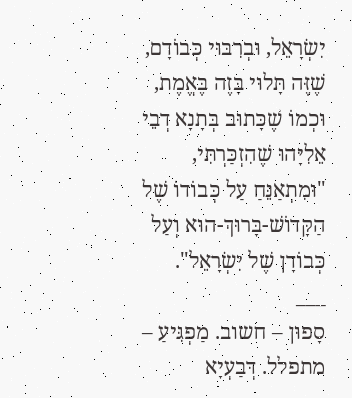יִשְׂרָאֵל, וּבְרִבּוּי כְּבוֹדָם, שֶׁזֶּה תָּלוּי בָּזֶה בֶּאֱמֶת, וּכְמוֹ שֶׁכָּתוּב בְּתָנָא דְבֵי אֵלִיָּהוּ שֶׁהִזְכַּרְתִּי, "וּמִתְאַנֵּחַ עַל כְּבוֹדוֹ שֶׁל הַקָּדוֹשׁ-בָּרוּךְ-הוּא וְעַל כְּבוֹדָן שֶׁל יִשְׂרָאֵל".
___
סָפוּן – חשוב. מַפְגִּיעַ – מתפלל. דְּבַעְיָא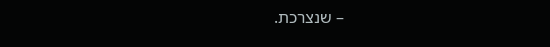– שנצרכת.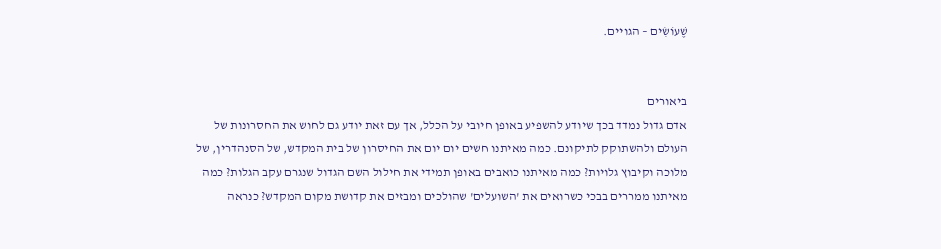שֶׁעוֹשִׂים – הגויים.


ביאורים
אדם גדול נמדד בכך שיודע להשפיע באופן חיובי על הכלל, אך עם זאת יודע גם לחוש את החסרונות של העולם ולהשתוקק לתיקונם. כמה מאיתנו חשים יום יום את החיסרון של בית המקדש, של הסנהדרין, של מלוכה וקיבוץ גלויות? כמה מאיתנו כואבים באופן תמידי את חילול השם הגדול שנגרם עקב הגלות? כמה מאיתנו ממררים בבכי כשרואים את 'השועלים' שהולכים ומבזים את קדושת מקום המקדש? כנראה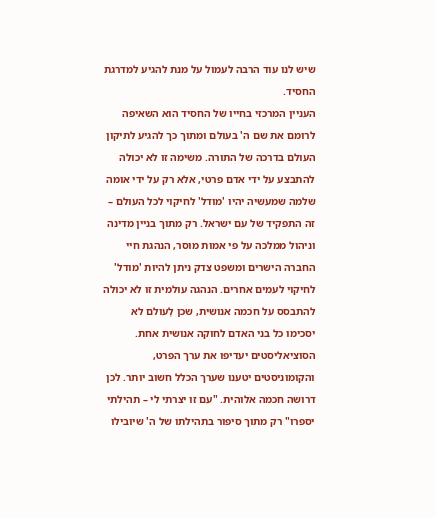שיש לנו עוד הרבה לעמול על מנת להגיע למדרגת החסיד.
העניין המרכזי בחייו של החסיד הוא השאיפה לרומם את שם ה' בעולם ומתוך כך להגיע לתיקון העולם בדרכה של התורה. משימה זו לא יכולה להתבצע על ידי אדם פרטי, אלא רק על ידי אומה שלמה שמעשיה יהיו 'מודל' לחיקוי לכל העולם – זה התפקיד של עם ישראל. רק מתוך בניין מדינה וניהול ממלכה על פי אמות מוסר, הנהגת חיי החברה הישרים ומשפט צדק ניתן להיות 'מודל' לחיקוי לעמים אחרים. הנהגה עולמית זו לא יכולה להתבסס על חכמה אנושית, שכן לְעולם לא יסכימו כל בני האדם לחוקה אנושית אחת. הסוציאליסטים יעדיפו את ערך הפרט, והקומוניסטים יטענו שערך הכלל חשוב יותר. לכן דרושה חכמה אלוהית. "עם זו יצרתי לי – תהילתי יספרו" רק מתוך סיפור בתהילתו של ה' שיובילו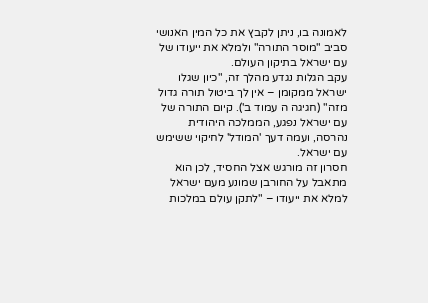לאמונה בו, ניתן לקבץ את כל המין האנושי סביב "מוסר התורה" ולמלא את ייעודו של עם ישראל בתיקון העולם.
עקב הגלות נגדע מהלך זה, "כיון שגלו ישראל ממקומן – אין לך ביטול תורה גדול מזה" (חגיגה ה עמוד ב'). קיום התורה של עם ישראל נפגע, הממלכה היהודית נהרסה, ועמה דעך 'המודל' לחיקוי ששימש עם ישראל.
חסרון זה מורגש אצל החסיד, לכן הוא מתאבל על החורבן שמונע מעם ישראל למלא את ייעודו – "לתקן עולם במלכות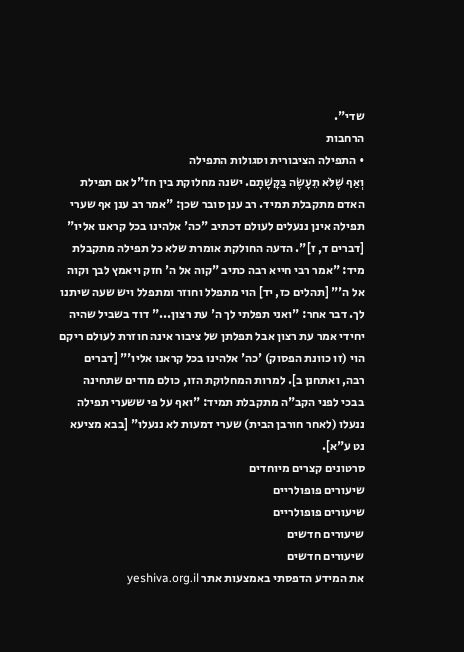שדי".
הרחבות
• התפילה הציבורית וסגולות התפילה
וְאַף שֶׁלֹּא תֵעָשֶׂה בַּקָּשָׁתָם. ישנה מחלוקת בין חז"ל אם תפילת האדם מתקבלת תמיד. רב ענן סובר שכן: "אמר רב ענן אף שערי תפילה אינן ננעלים לעולם דכתיב "כה' אלהינו בכל קראנו אליו" [דברים ד, ז]". הדעה החולקת אומרת שלא כל תפילה מתקבלת מיד: "אמר רבי חייא רבה כתיב "קוה אל ה' חזק ויאמץ לבך וקוה אל ה'" [תהלים כז, יד] הוי מתפלל וחוזר ומתפלל ויש שעה שיתנו לך. דבר אחר: "ואני תפלתי לך ה' עת רצון..." דוד בשביל שהיה יחידי אמר עת רצון אבל תפלתן של ציבור אינה חוזרת לעולם ריקם הוי (זו כוונת הפסוק) 'כה' אלהינו בכל קראנו אליו'" [דברים רבה, ואתחנן ב]. למרות המחלוקת הזו, כולם מודים שתחינה בבכי לפני הקב"ה מתקבלת תמיד: "ואף על פי ששערי תפילה ננעלו (לאחר חורבן הבית) שערי דמעות לא ננעלו" [בבא מציעא נט ע"א].
סרטונים קצרים מיוחדים
שיעורים פופולריים
שיעורים פופולריים
שיעורים חדשים
שיעורים חדשים
את המידע הדפסתי באמצעות אתר yeshiva.org.il